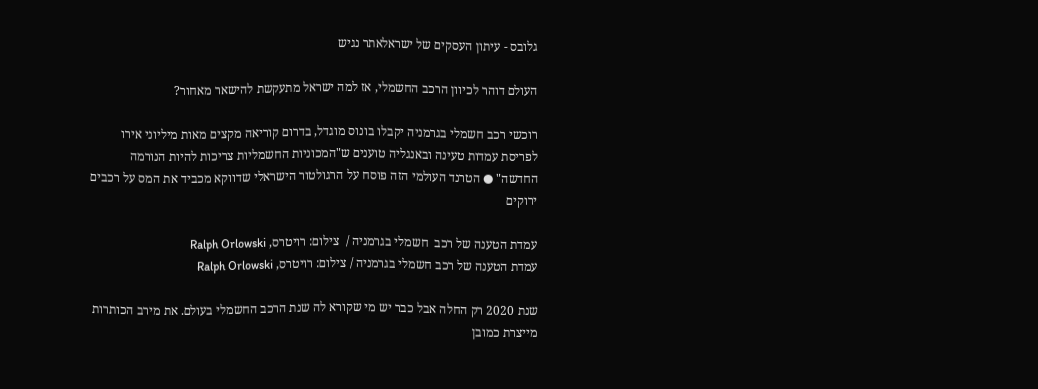גלובס - עיתון העסקים של ישראלאתר נגיש

העולם דוהר לכיוון הרכב החשמלי, אז למה ישראל מתעקשת להישאר מאחור?

רוכשי רכב חשמלי בגרמניה יקבלו בונוס מוגדל, בדרום קוריאה מקצים מאות מיליוני אירו לפריסת עמדות טעינה ובאנגליה טוענים ש"המכוניות החשמליות צריכות להיות הנורמה החדשה" ● הטרנד העולמי הזה פוסח על הרגולטור הישראלי שדווקא מכביד את המס על רכבים ירוקים

עמדת הטענה של רכב  חשמלי בגרמניה /  צילום: רויטרס, Ralph Orlowski
עמדת הטענה של רכב חשמלי בגרמניה / צילום: רויטרס, Ralph Orlowski

שנת 2020 רק החלה אבל כבר יש מי שקורא לה שנת הרכב החשמלי בעולם. את מירב הכותרות מייצרת כמובן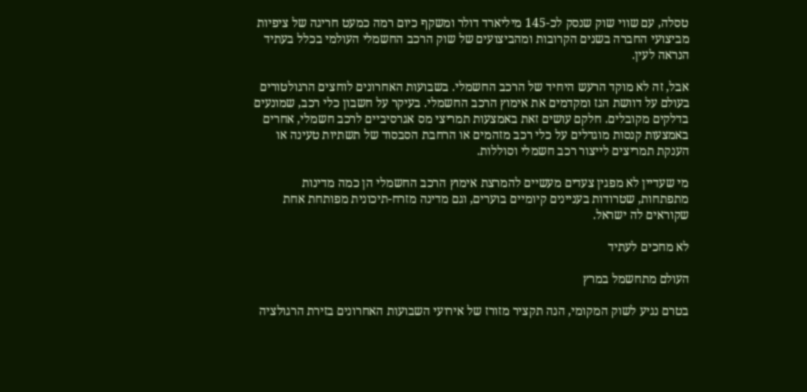טסלה, עם שווי שוק שנסק לכ-145 מיליארד דולר ומשקף כיום רמה כמעט חריגה של ציפיות מביצועי החברה בשנים הקרובות ומהביצועים של שוק הרכב החשמלי העולמי בכלל בעתיד הנראה לעין.

אבל, זה לא מוקד הרעש היחיד של הרכב החשמלי. בשבועות האחרונים לוחצים הרגולטורים בעולם על דוושת הגז ומקדמים את אימוץ הרכב החשמלי. בעיקר על חשבון כלי רכב, שמונעים בדלקים מקובלים. חלקם עושים זאת באמצעות תמריצי מס אגרסיביים לרכב חשמלי, אחרים באמצעות קנסות מוגדלים על כלי רכב מזהמים או הרחבת הסבסוד של תשתיות טעינה או הענקת תמריצים לייצור רכב חשמלי וסוללות.

מי שעדיין לא מפגין צעדים מעשיים להמרצת אימוץ הרכב החשמלי הן כמה מדינות מתפתחות, שטרודות בעניינים קיומיים בוערים, וגם מדינה מזרח-תיכונית מפותחת אחת שקוראים לה ישראל.

לא מחכים לעתיד

העולם מתחשמל במרץ

בטרם נגיע לשוק המקומי, הנה תקציר מזורז של אירועי השבועות האחרונים בזירת הרגולציה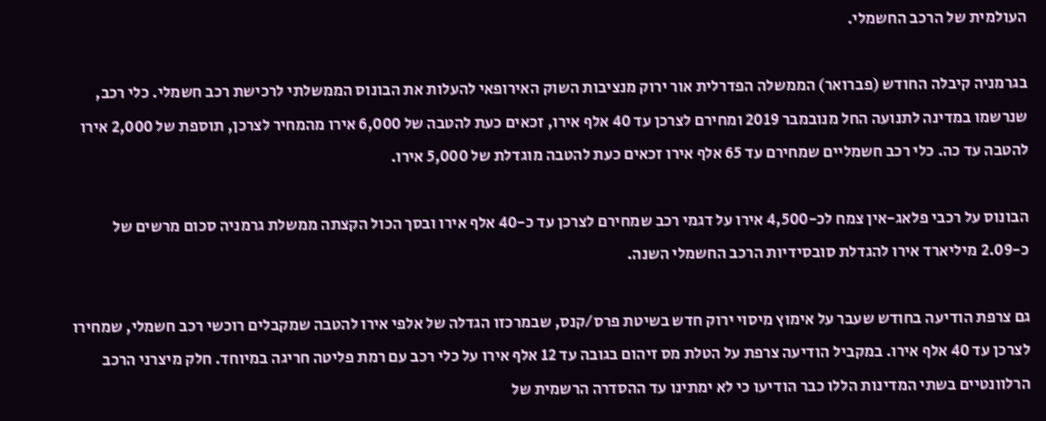העולמית של הרכב החשמלי.

בגרמניה קיבלה החודש (פברואר) הממשלה הפדרלית אור ירוק מנציבות השוק האירופאי להעלות את הבונוס הממשלתי לרכישת רכב חשמלי. כלי רכב, שנרשמו במדינה לתנועה החל מנובמבר 2019 ומחירם לצרכן עד 40 אלף אירו, זכאים כעת להטבה של 6,000 אירו מהמחיר לצרכן, תוספת של 2,000 אירו להטבה עד כה. כלי רכב חשמליים שמחירם עד 65 אלף אירו זכאים כעת להטבה מוגדלת של 5,000 אירו.

הבונוס על רכבי פלאג-אין צמח לכ-4,500 אירו על דגמי רכב שמחירם לצרכן עד כ-40 אלף אירו ובסך הכול הקצתה ממשלת גרמניה סכום מרשים של כ-2.09 מיליארד אירו להגדלת סובסידיות הרכב החשמלי השנה.

גם צרפת הודיעה בחודש שעבר על אימוץ מיסוי ירוק חדש בשיטת פרס/קנס, שבמרכזו הגדלה של אלפי אירו להטבה שמקבלים רוכשי רכב חשמלי, שמחירו לצרכן עד 40 אלף אירו. במקביל הודיעה צרפת על הטלת מס זיהום בגובה עד 12 אלף אירו על כלי רכב עם רמת פליטה חריגה במיוחד. חלק מיצרני הרכב הרלוונטיים בשתי המדינות הללו כבר הודיעו כי לא ימתינו עד ההסדרה הרשמית של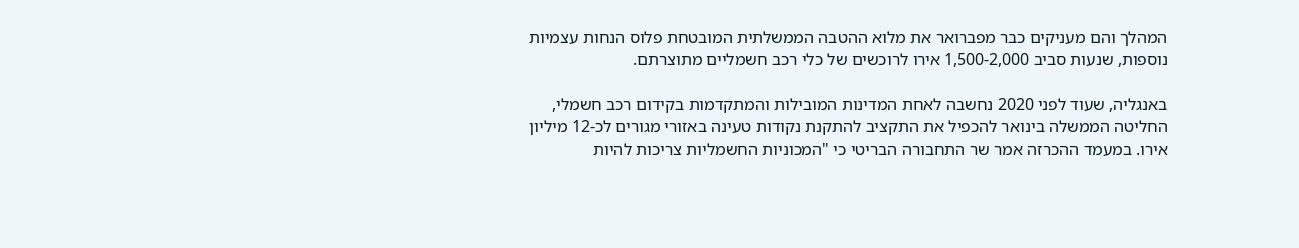המהלך והם מעניקים כבר מפברואר את מלוא ההטבה הממשלתית המובטחת פלוס הנחות עצמיות נוספות, שנעות סביב 1,500-2,000 אירו לרוכשים של כלי רכב חשמליים מתוצרתם.

באנגליה, שעוד לפני 2020 נחשבה לאחת המדינות המובילות והמתקדמות בקידום רכב חשמלי, החליטה הממשלה בינואר להכפיל את התקציב להתקנת נקודות טעינה באזורי מגורים לכ-12 מיליון אירו. במעמד ההכרזה אמר שר התחבורה הבריטי כי "המכוניות החשמליות צריכות להיות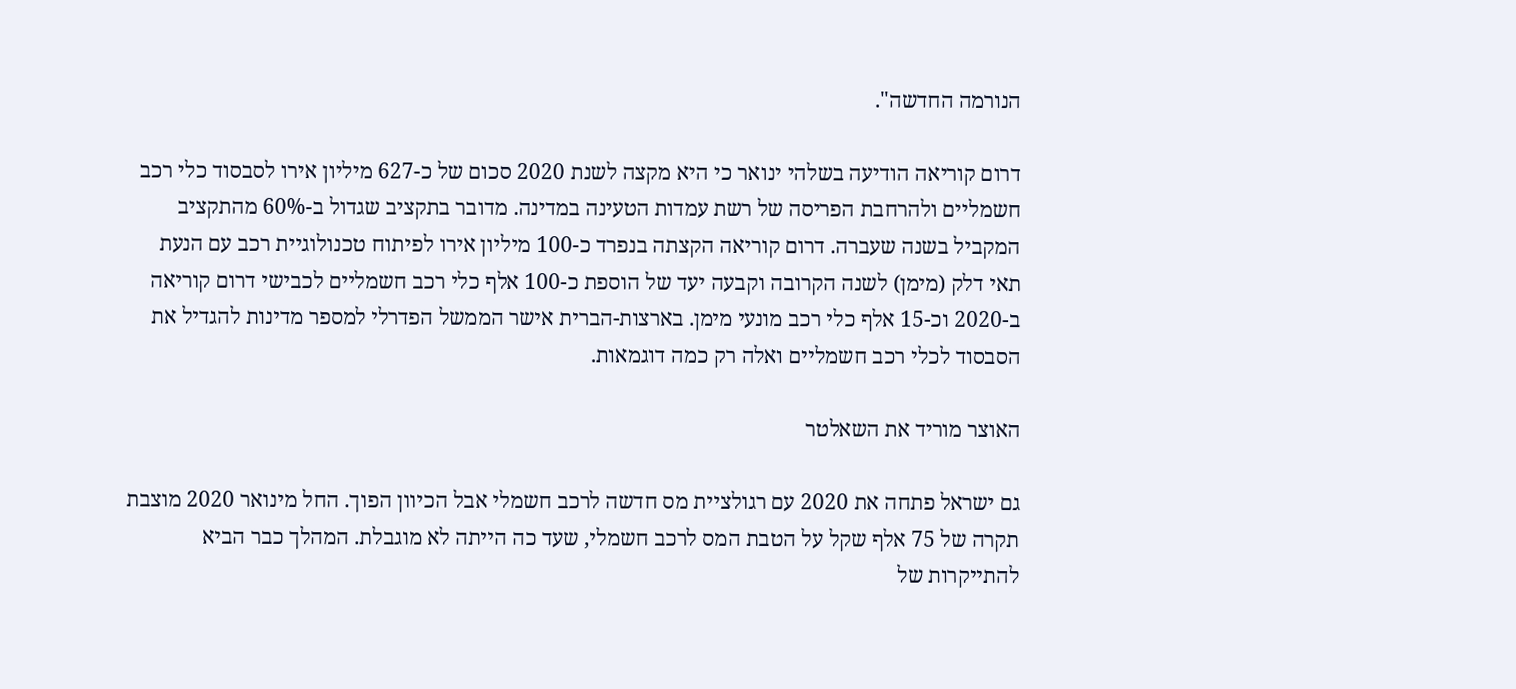הנורמה החדשה".

דרום קוריאה הודיעה בשלהי ינואר כי היא מקצה לשנת 2020 סכום של כ-627 מיליון אירו לסבסוד כלי רכב חשמליים ולהרחבת הפריסה של רשת עמדות הטעינה במדינה. מדובר בתקציב שגדול ב-60% מהתקציב המקביל בשנה שעברה. דרום קוריאה הקצתה בנפרד כ-100 מיליון אירו לפיתוח טכנולוגיית רכב עם הנעת תאי דלק (מימן) לשנה הקרובה וקבעה יעד של הוספת כ-100 אלף כלי רכב חשמליים לכבישי דרום קוריאה ב-2020 וכ-15 אלף כלי רכב מונעי מימן. בארצות-הברית אישר הממשל הפדרלי למספר מדינות להגדיל את הסבסוד לכלי רכב חשמליים ואלה רק כמה דוגמאות.

האוצר מוריד את השאלטר

גם ישראל פתחה את 2020 עם רגולציית מס חדשה לרכב חשמלי אבל הכיוון הפוך. החל מינואר 2020 מוצבת תקרה של 75 אלף שקל על הטבת המס לרכב חשמלי, שעד כה הייתה לא מוגבלת. המהלך כבר הביא להתייקרות של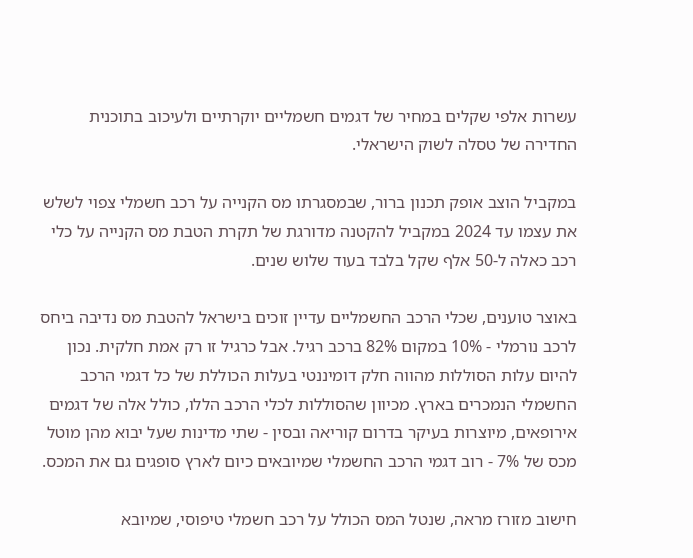עשרות אלפי שקלים במחיר של דגמים חשמליים יוקרתיים ולעיכוב בתוכנית החדירה של טסלה לשוק הישראלי.

במקביל הוצב אופק תכנון ברור, שבמסגרתו מס הקנייה על רכב חשמלי צפוי לשלש את עצמו עד 2024 במקביל להקטנה מדורגת של תקרת הטבת מס הקנייה על כלי רכב כאלה ל-50 אלף שקל בלבד בעוד שלוש שנים.

באוצר טוענים, שכלי הרכב החשמליים עדיין זוכים בישראל להטבת מס נדיבה ביחס לרכב נורמלי - 10% במקום 82% ברכב רגיל. אבל כרגיל זו רק אמת חלקית. נכון להיום עלות הסוללות מהווה חלק דומיננטי בעלות הכוללת של כל דגמי הרכב החשמלי הנמכרים בארץ. מכיוון שהסוללות לכלי הרכב הללו, כולל אלה של דגמים אירופאים, מיוצרות בעיקר בדרום קוריאה ובסין - שתי מדינות שעל יבוא מהן מוטל מכס של 7% - רוב דגמי הרכב החשמלי שמיובאים כיום לארץ סופגים גם את המכס.

חישוב מזורז מראה, שנטל המס הכולל על רכב חשמלי טיפוסי, שמיובא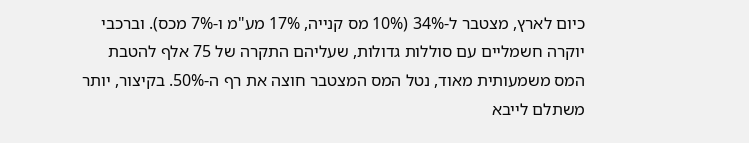כיום לארץ, מצטבר ל-34% (10% מס קנייה, 17% מע"מ ו-7% מכס). וברכבי יוקרה חשמליים עם סוללות גדולות, שעליהם התקרה של 75 אלף להטבת המס משמעותית מאוד, נטל המס המצטבר חוצה את רף ה-50%. בקיצור, יותר משתלם לייבא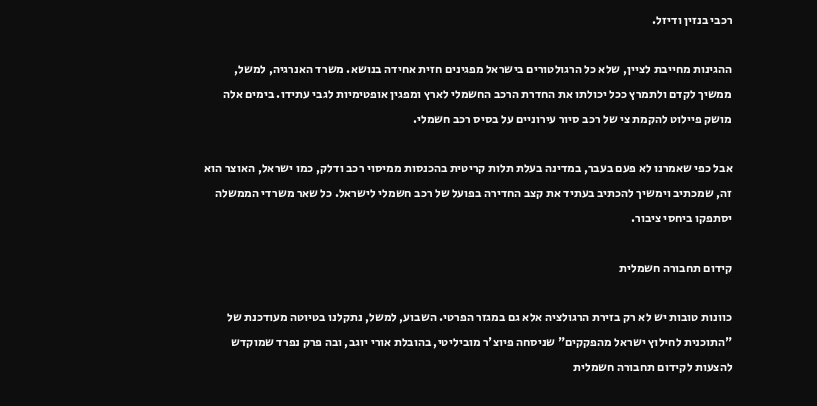רכבי בנזין ודיזל.

ההגינות מחייבת לציין, שלא כל הרגולטורים בישראל מפגינים חזית אחידה בנושא. משרד האנרגיה, למשל, ממשיך לקדם ולתמרץ ככל יכולתו את החדרת הרכב החשמלי לארץ ומפגין אופטימיות לגבי עתידו. בימים אלה מושק פיילוט להקמת צי של רכב סיור עירוניים על בסיס רכב חשמלי.

אבל כפי שאמרנו לא פעם בעבר, במדינה בעלת תלות קריטית בהכנסות ממיסוי רכב ודלק, כמו ישראל, האוצר הוא זה, שמכתיב וימשיך להכתיב בעתיד את קצב החדירה בפועל של רכב חשמלי לישראל. כל שאר משרדי הממשלה יסתפקו ביחסי ציבור.

קידום תחבורה חשמלית

כוונות טובות יש לא רק בזירת הרגולציה אלא גם במגזר הפרטי. השבוע, למשל, נתקלנו בטיוטה מעודכנת של "התוכנית לחילוץ ישראל מהפקקים" שניסחה פיוצ'ר מוביליטי, בהובלת אורי יוגב, ובה פרק נפרד שמוקדש להצעות לקידום תחבורה חשמלית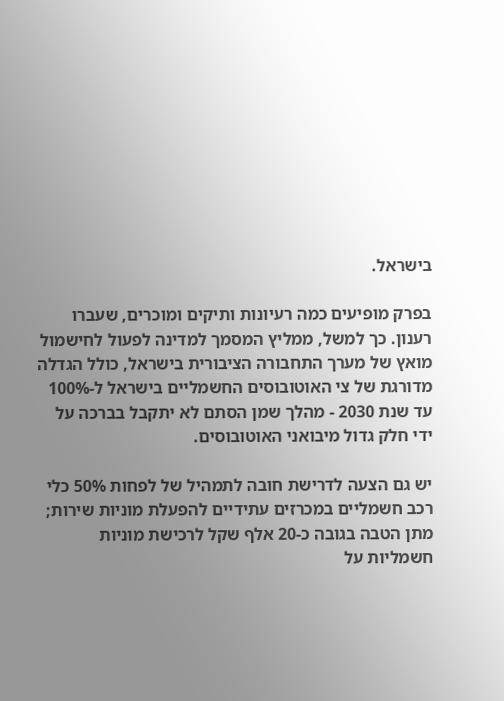בישראל.

בפרק מופיעים כמה רעיונות ותיקים ומוכרים, שעברו רענון. כך למשל, ממליץ המסמך למדינה לפעול לחישמול מואץ של מערך התחבורה הציבורית בישראל, כולל הגדלה מדורגת של צי האוטובוסים החשמליים בישראל ל-100% עד שנת 2030 - מהלך שמן הסתם לא יתקבל בברכה על ידי חלק גדול מיבואני האוטובוסים.

יש גם הצעה לדרישת חובה לתמהיל של לפחות 50% כלי רכב חשמליים במכרזים עתידיים להפעלת מוניות שירות; מתן הטבה בגובה כ-20 אלף שקל לרכישת מוניות חשמליות על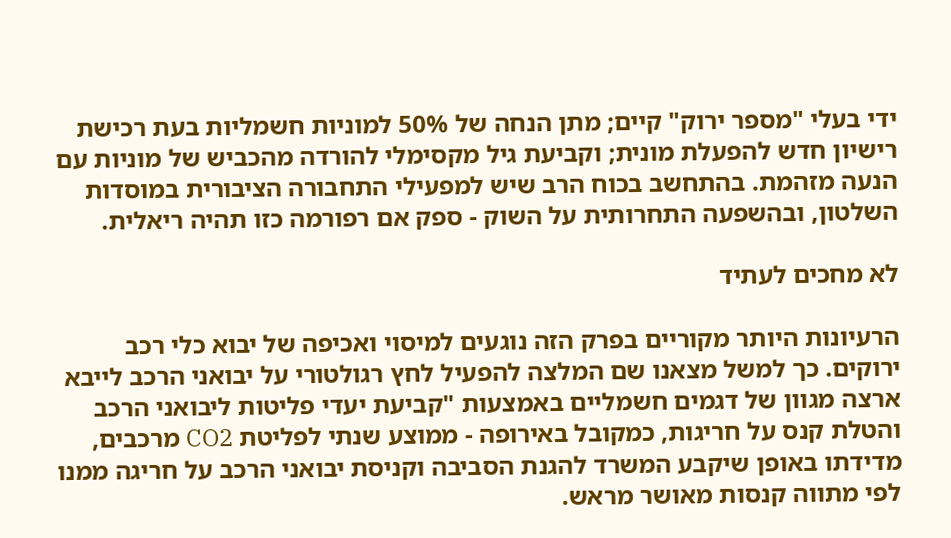ידי בעלי "מספר ירוק" קיים; מתן הנחה של 50% למוניות חשמליות בעת רכישת רישיון חדש להפעלת מונית; וקביעת גיל מקסימלי להורדה מהכביש של מוניות עם הנעה מזהמת. בהתחשב בכוח הרב שיש למפעילי התחבורה הציבורית במוסדות השלטון, ובהשפעה התחרותית על השוק - ספק אם רפורמה כזו תהיה ריאלית.

לא מחכים לעתיד

הרעיונות היותר מקוריים בפרק הזה נוגעים למיסוי ואכיפה של יבוא כלי רכב ירוקים. כך למשל מצאנו שם המלצה להפעיל לחץ רגולטורי על יבואני הרכב לייבא ארצה מגוון של דגמים חשמליים באמצעות "קביעת יעדי פליטות ליבואני הרכב והטלת קנס על חריגות, כמקובל באירופה - ממוצע שנתי לפליטת CO2 מרכבים, מדידתו באופן שיקבע המשרד להגנת הסביבה וקניסת יבואני הרכב על חריגה ממנו לפי מתווה קנסות מאושר מראש.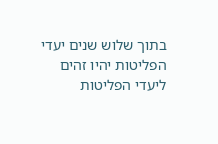בתוך שלוש שנים יעדי הפליטות יהיו זהים ליעדי הפליטות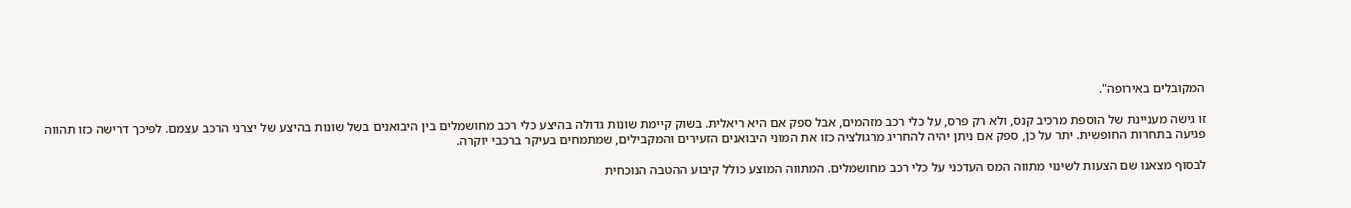המקובלים באירופה".

זו גישה מעניינת של הוספת מרכיב קנס, ולא רק פרס, על כלי רכב מזהמים, אבל ספק אם היא ריאלית. בשוק קיימת שונות גדולה בהיצע כלי רכב מחושמלים בין היבואנים בשל שונות בהיצע של יצרני הרכב עצמם. לפיכך דרישה כזו תהווה פגיעה בתחרות החופשית. יתר על כן, ספק אם ניתן יהיה להחריג מרגולציה כזו את המוני היבואנים הזעירים והמקבילים, שמתמחים בעיקר ברכבי יוקרה.

לבסוף מצאנו שם הצעות לשינוי מתווה המס העדכני על כלי רכב מחושמלים. המתווה המוצע כולל קיבוע ההטבה הנוכחית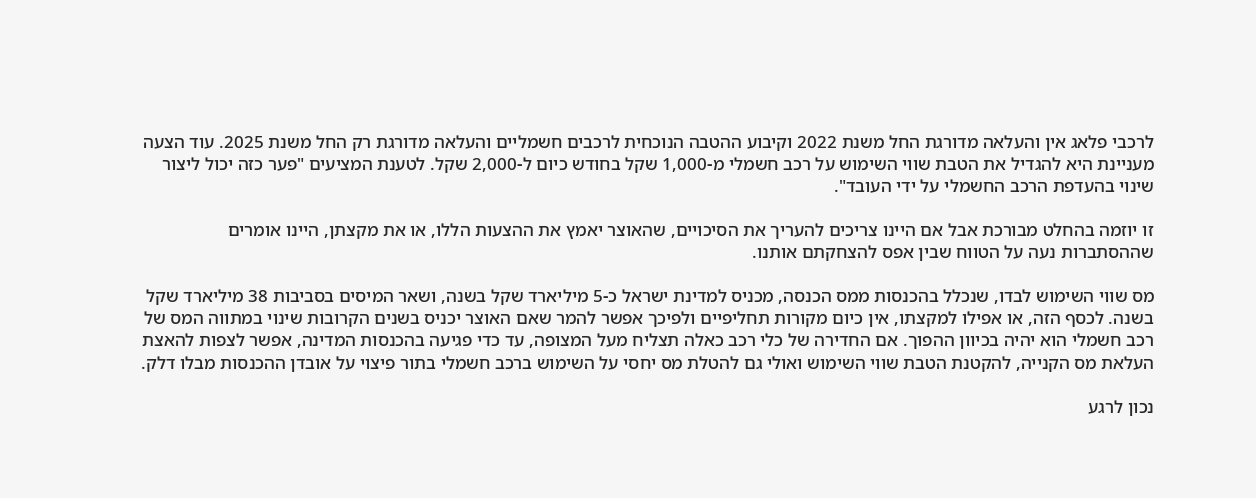לרכבי פלאג אין והעלאה מדורגת החל משנת 2022 וקיבוע ההטבה הנוכחית לרכבים חשמליים והעלאה מדורגת רק החל משנת 2025. עוד הצעה מעניינת היא להגדיל את הטבת שווי השימוש על רכב חשמלי מ-1,000 שקל בחודש כיום ל-2,000 שקל. לטענת המציעים "פער כזה יכול ליצור שינוי בהעדפת הרכב החשמלי על ידי העובד".

זו יוזמה בהחלט מבורכת אבל אם היינו צריכים להעריך את הסיכויים, שהאוצר יאמץ את ההצעות הללו, או את מקצתן, היינו אומרים שההסתברות נעה על הטווח שבין אפס להצחקתם אותנו.

מס שווי השימוש לבדו, שנכלל בהכנסות ממס הכנסה, מכניס למדינת ישראל כ-5 מיליארד שקל בשנה, ושאר המיסים בסביבות 38 מיליארד שקל בשנה. לכסף הזה, או אפילו למקצתו, אין כיום מקורות תחליפיים ולפיכך אפשר להמר שאם האוצר יכניס בשנים הקרובות שינוי במתווה המס של רכב חשמלי הוא יהיה בכיוון ההפוך. אם החדירה של כלי רכב כאלה תצליח מעל המצופה, עד כדי פגיעה בהכנסות המדינה, אפשר לצפות להאצת העלאת מס הקנייה, להקטנת הטבת שווי השימוש ואולי גם להטלת מס יחסי על השימוש ברכב חשמלי בתור פיצוי על אובדן ההכנסות מבלו דלק.

נכון לרגע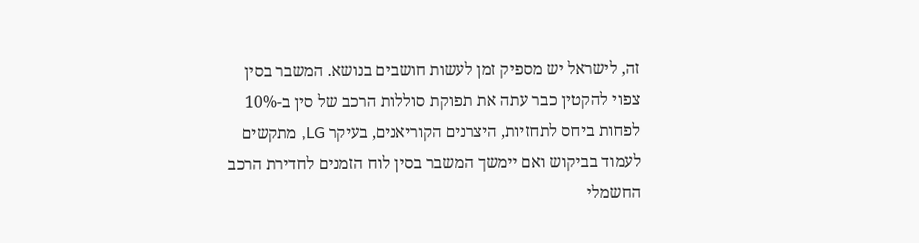זה, לישראל יש מספיק זמן לעשות חושבים בנושא. המשבר בסין צפוי להקטין כבר עתה את תפוקת סוללות הרכב של סין ב-10% לפחות ביחס לתחזיות, היצרנים הקוריאנים, בעיקר LG, מתקשים לעמוד בביקוש ואם יימשך המשבר בסין לוח הזמנים לחדירת הרכב החשמלי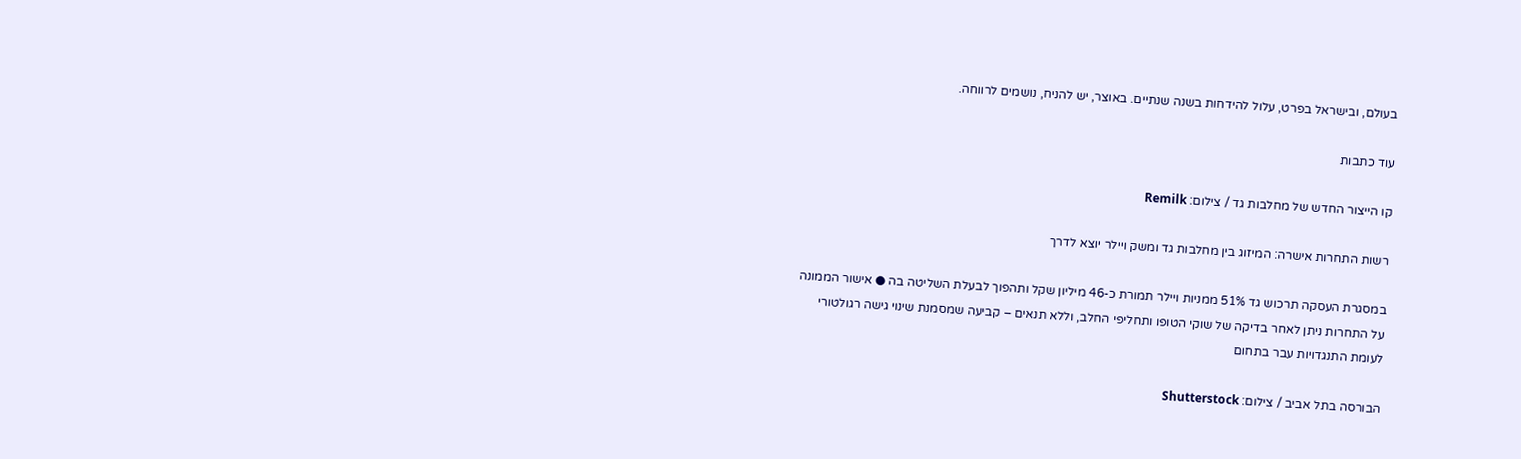בעולם, ובישראל בפרט, עלול להידחות בשנה שנתיים. באוצר, יש להניח, נושמים לרווחה.

עוד כתבות

קו הייצור החדש של מחלבות גד / צילום: Remilk

רשות התחרות אישרה: המיזוג בין מחלבות גד ומשק ויילר יוצא לדרך

במסגרת העסקה תרכוש גד 51% ממניות ויילר תמורת כ-46 מיליון שקל ותהפוך לבעלת השליטה בה ● אישור הממונה על התחרות ניתן לאחר בדיקה של שוקי הטופו ותחליפי החלב, וללא תנאים – קביעה שמסמנת שינוי גישה רגולטורי לעומת התנגדויות עבר בתחום

הבורסה בתל אביב / צילום: Shutterstock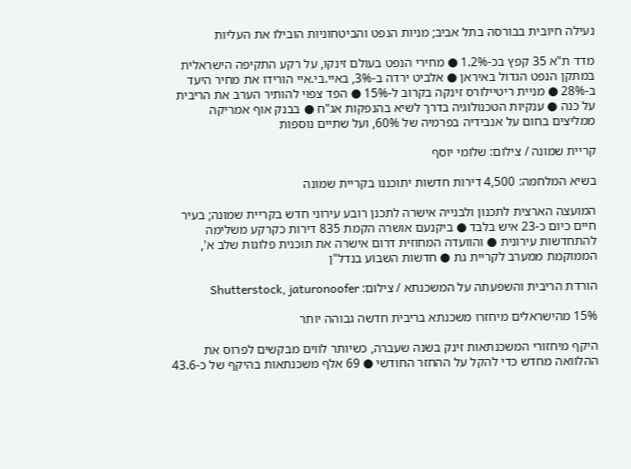נעילה חיובית בבורסה בתל אביב; מניות הנפט והביטחוניות הובילו את העליות

מדד ת"א 35 קפץ בכ-1.2% ● מחירי הנפט בעולם זינקו, על רקע התקיפה הישראלית במתקן הנפט הגדול באיראן ● אלביט ירדה ב-3%, באיי.בי.איי הורידו את מחיר היעד ב-28% ● מניית ריטיילורס זינקה בקרוב ל-15% ● הפד צפוי להותיר הערב את הריבית על כנה ● ענקיות הטכנולוגיה בדרך לשיא בהנפקות אג"ח ● בבנק אוף אמריקה ממליצים בחום על אנבידיה בפרמיה של 60%, ועל שתיים נוספות

קריית שמונה / צילום: שלומי יוסף

בשיא המלחמה: 4,500 דירות חדשות יתוכננו בקריית שמונה

המועצה הארצית לתכנון ולבנייה אישרה לתכנן רובע עירוני חדש בקריית שמונה; בעיר חיים כיום כ-23 איש בלבד ● ביקנעם אושרה הקמת 835 דירות כקרקע משלימה להתחדשות עירונית ● והוועדה המחוזית דרום אישרה את תוכנית פלוגות שלב א', הממוקמת ממערב לקריית גת ● חדשות השבוע בנדל"ן

הורדת הריבית והשפעתה על המשכנתא / צילום: Shutterstock, jaturonoofer

15% מהישראלים מיחזרו משכנתא בריבית חדשה גבוהה יותר

היקף מיחזורי המשכנתאות זינק בשנה שעברה, כשיותר לווים מבקשים לפרוס את ההלוואה מחדש כדי להקל על ההחזר החודשי ● 69 אלף משכנתאות בהיקף של כ-43.6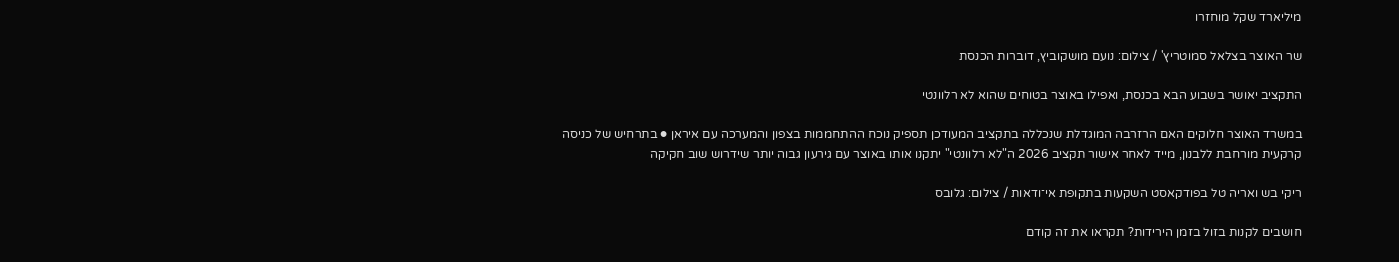מיליארד שקל מוחזרו

שר האוצר בצלאל סמוטריץ' / צילום: נועם מושקוביץ, דוברות הכנסת

התקציב יאושר בשבוע הבא בכנסת, ואפילו באוצר בטוחים שהוא לא רלוונטי

במשרד האוצר חלוקים האם הרזרבה המוגדלת שנכללה בתקציב המעודכן תספיק נוכח ההתחממות בצפון והמערכה עם איראן ● בתרחיש של כניסה קרקעית מורחבת ללבנון, מייד לאחר אישור תקציב 2026 ה"לא רלוונטי" יתקנו אותו באוצר עם גירעון גבוה יותר שידרוש שוב חקיקה

ריקי בש ואריה טל בפודקאסט השקעות בתקופת אי־ודאות / צילום: גלובס

חושבים לקנות בזול בזמן הירידות? תקראו את זה קודם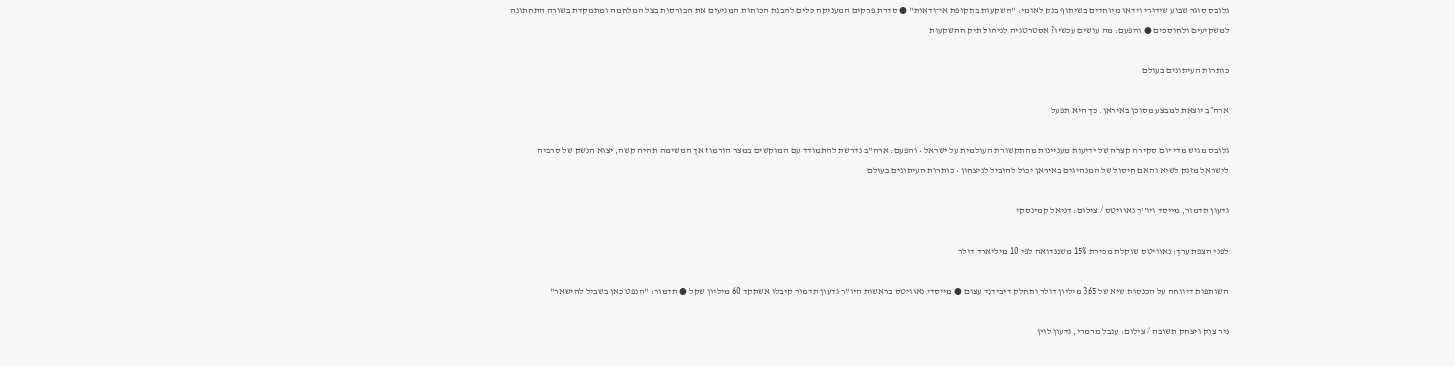גלובס סוגר שבוע שידורי וידאו מיוחדים בשיתוף בנק לאומי: "השקעות בתקופת אי־ודאות" ● סדרת פרקים המעניקה כלים להבנת הכוחות המניעים את הבורסות בצל המלחמה ומתמקדת בשורה התחתונה למשקיעים ולחוסכים ● והפעם: מה עושים עכשיו? אסטרטגיה לניהול תיק ההשקעות

כותרות העיתונים בעולם

ארה״ב יוצאת למבצע מסוכן באיראן. כך היא תפעל

גלובס מגיש מדי יום סקירה קצרה של ידיעות מעניינות מהתקשורת העולמית על ישראל • והפעם: ארה"ב נדרשת להתמודד עם המוקשים במצר הורמוז אך המשימה תהיה קשה, יצוא הנשק של סרביה לישראל מזנק לשיא והאם חיסול של המנהיגים באיראן יכול להוביל לניצחון • כותרות העיתונים בעולם

גדעון תדמור, מייסד ויו''ר נאוויטס / צילום: דניאל קמינסקי

לפני הצפת ערך: נאוויטס שוקלת מכירת 15% משננדואה לפי 10 מיליארד דולר

השותפות דיווחה על הכנסות שיא של 365 מיליון דולר ותחלק דיבידנד עצום ● מייסדי נאוויטס בראשות היו"ר גדעון תדמור קיבלו אשתקד 60 מיליון שקל ● תדמור: "הנפט כאן בשביל להישאר"

ניר צוק ויצחק תשובה / צילום: ענבל מרמרי, גדעון לוין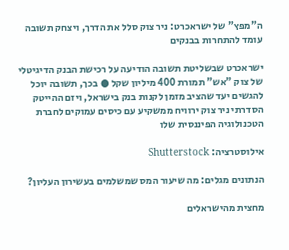ה"מפץ" של ישראכרט: ניר צוק סלל את הדרך, ויצחק תשובה עומד להתחרות בבנקים

ישראכרט שבשליטת תשובה הודיעה על רכישת הבנק הדיגיטלי של צוק "אש" תמורת 400 מיליון שקל ● בכך, תשובה יוכל להגשים יעד שהציב מזמן לקנות בנק בישראל, ויזם ההייטק הסדרתי ניר צוק ירוויח ממשקיע עם כיסים עמוקים לחברת הטכנולוגיה הפיננסית שלו

אילוסטרציה: Shutterstock

הנתונים מגלים: מה שיעור המס שמשלמים בעשירון העליון?

מחצית מהישראלים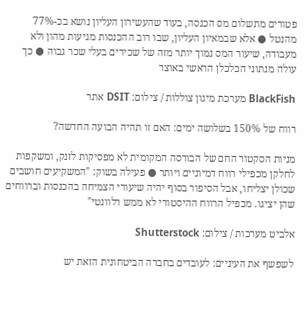פטורים מתשלום מס הכנסה, בעוד שהעשירון העליון נושא בכ-77% מהנטל ● אלא שבמאיון העליון, שבו רוב ההכנסות מגיעות מהון ולא מעבודה, שיעור המס נמוך יותר מזה של שכירים בעלי שכר גבוה ● כך עולה מנתוני הכלכלן הראשי באוצר

BlackFish מערכת מיגון צוללות / צילום: DSIT אתר

רווח של 150% בשלושה ימים: האם זו תהיה הבועה החדשה?

מניות הסקטור החם של הבורסה המקומית לא מפסיקות לזנק, ומשקפות לחלקן מכפילי רווח דמיוניים ויותר ● פעילה בשוק: "המשקיעים חושבים שכולן יצליחו, אבל הסיפור בסוף יהיה שיעורי הצמיחה בהכנסות וברווחים שהן יציגו. מכפיל הרווח ההיסטורי לא ממש רלוונטי"

אלביט מערכות / צילום: Shutterstock

לשפשף את העיניים: לעובדים בחברה הביטחונית הזאת יש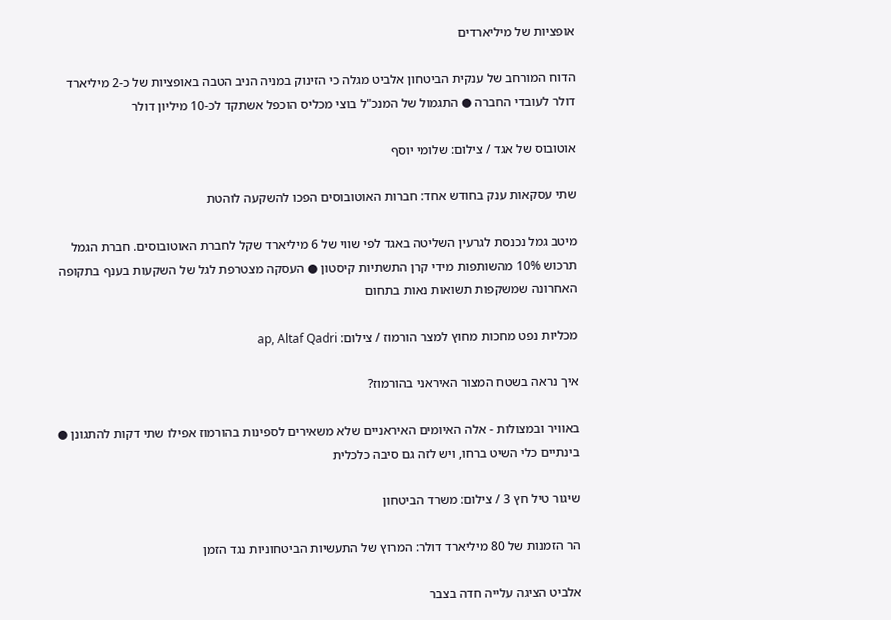אופציות של מיליארדים

הדוח המורחב של ענקית הביטחון אלביט מגלה כי הזינוק במניה הניב הטבה באופציות של כ-2 מיליארד דולר לעובדי החברה ● התגמול של המנכ"ל בוצי מכליס הוכפל אשתקד לכ-10 מיליון דולר

אוטובוס של אגד / צילום: שלומי יוסף

שתי עסקאות ענק בחודש אחד: חברות האוטובוסים הפכו להשקעה לוהטת

מיטב גמל נכנסת לגרעין השליטה באגד לפי שווי של 6 מיליארד שקל לחברת האוטובוסים. חברת הגמל תרכוש 10% מהשותפות מידי קרן התשתיות קיסטון ● העסקה מצטרפת לגל של השקעות בענף בתקופה האחרונה שמשקפות תשואות נאות בתחום

מכליות נפט מחכות מחוץ למצר הורמוז / צילום: ap, Altaf Qadri

איך נראה בשטח המצור האיראני בהורמוז?

באוויר ובמצולות - אלה האיומים האיראניים שלא משאירים לספינות בהורמוז אפילו שתי דקות להתגונן ● בינתיים כלי השיט ברחו, ויש לזה גם סיבה כלכלית

שיגור טיל חץ 3 / צילום: משרד הביטחון

הר הזמנות של 80 מיליארד דולר: המרוץ של התעשיות הביטחוניות נגד הזמן

אלביט הציגה עלייה חדה בצבר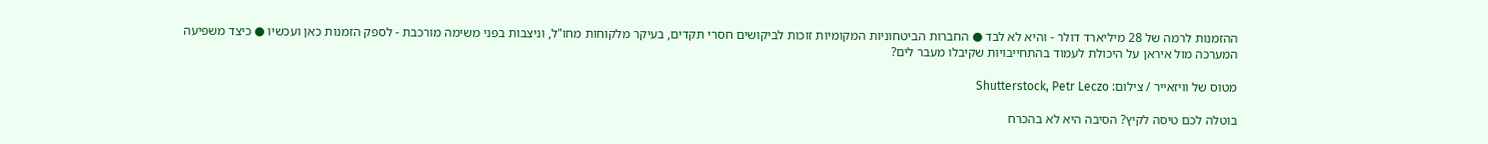ההזמנות לרמה של 28 מיליארד דולר - והיא לא לבד ● החברות הביטחוניות המקומיות זוכות לביקושים חסרי תקדים, בעיקר מלקוחות מחו"ל, וניצבות בפני משימה מורכבת - לספק הזמנות כאן ועכשיו ● כיצד משפיעה המערכה מול איראן על היכולת לעמוד בהתחייבויות שקיבלו מעבר לים?

מטוס של וויזאייר / צילום: Shutterstock, Petr Leczo

בוטלה לכם טיסה לקיץ? הסיבה היא לא בהכרח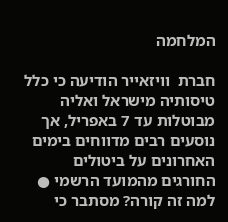המלחמה

חברת  וויזאייר הודיעה כי כלל טיסותיה מישראל ואליה מבוטלות עד 7 באפריל, אך נוסעים רבים מדווחים בימים האחרונים על ביטולים החורגים מהמועד הרשמי ● למה זה קורה? מסתבר כי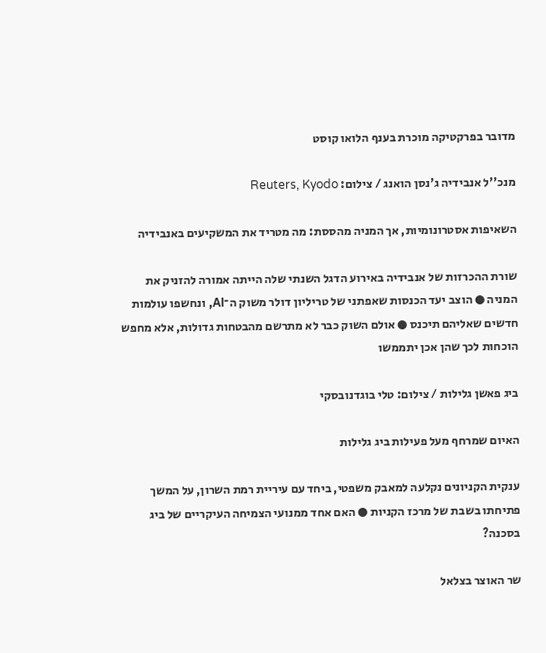מדובר בפרקטיקה מוכרת בענף הלואו קוסט

מנכ''ל אנבידיה ג'נסן הואנג / צילום: Reuters, Kyodo

השאיפות אסטרונומיות, אך המניה מהססת: מה מטריד את המשקיעים באנבידיה

שורת ההכרזות של אנבידיה באירוע הדגל השנתי שלה הייתה אמורה להזניק את המניה ● הוצב יעד הכנסות שאפתני של טריליון דולר משוק ה־AI, ונחשפו עולמות חדשים שאליהם תיכנס ● אולם השוק כבר לא מתרשם מהבטחות גדולות, אלא מחפש הוכחות לכך שהן אכן יתממשו

ביג פאשן גלילות / צילום: טלי בוגדנובסקי

האיום שמרחף מעל פעילות ביג גלילות

ענקית הקניונים נקלעה למאבק משפטי, ביחד עם עיריית רמת השרון, על המשך פתיחתו בשבת של מרכז הקניות ● האם אחד ממנועי הצמיחה העיקריים של ביג בסכנה?

שר האוצר בצלאל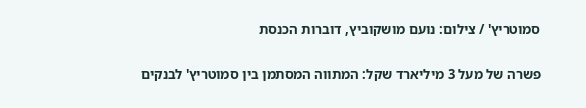סמוטריץ' / צילום: נועם מושקוביץ, דוברות הכנסת

פשרה של מעל 3 מיליארד שקל: המתווה המסתמן בין סמוטריץ' לבנקים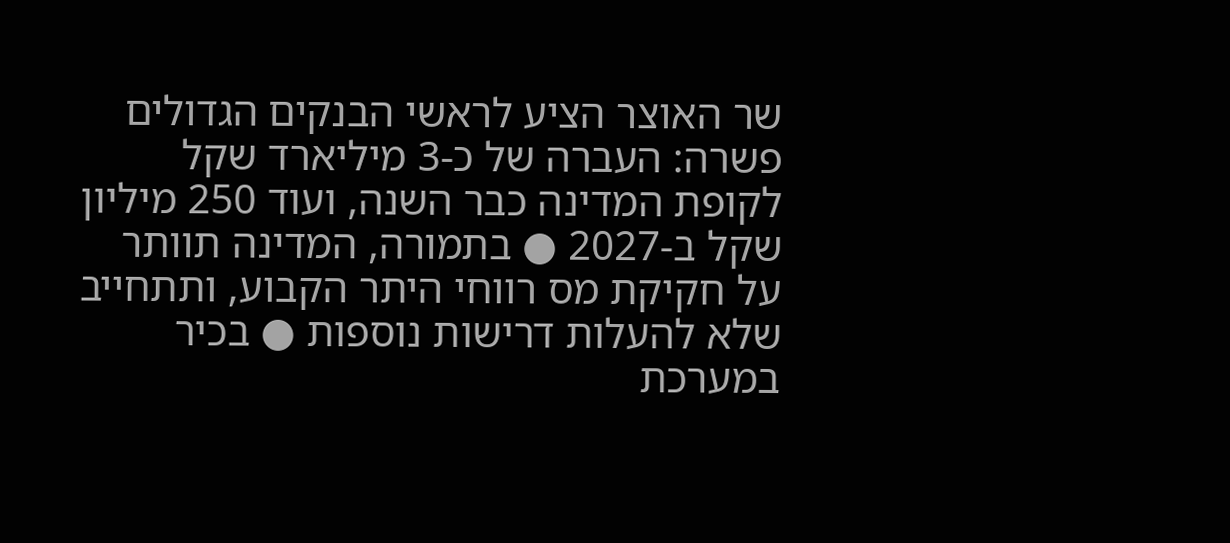שר האוצר הציע לראשי הבנקים הגדולים פשרה: העברה של כ-3 מיליארד שקל לקופת המדינה כבר השנה, ועוד 250 מיליון שקל ב-2027 ● בתמורה, המדינה תוותר על חקיקת מס רווחי היתר הקבוע, ותתחייב שלא להעלות דרישות נוספות ● בכיר במערכת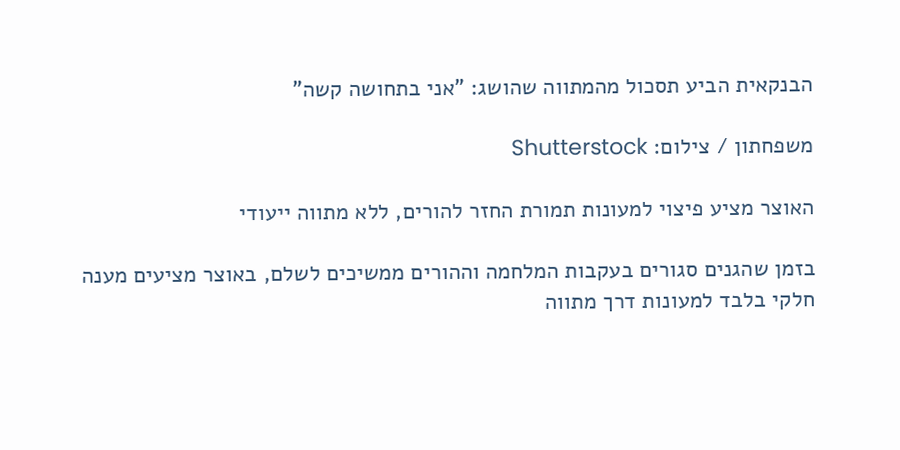הבנקאית הביע תסכול מהמתווה שהושג: "אני בתחושה קשה"

משפחתון / צילום: Shutterstock

האוצר מציע פיצוי למעונות תמורת החזר להורים, ללא מתווה ייעודי

בזמן שהגנים סגורים בעקבות המלחמה וההורים ממשיכים לשלם, באוצר מציעים מענה חלקי בלבד למעונות דרך מתווה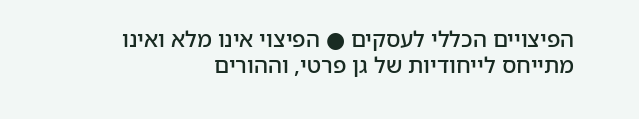הפיצויים הכללי לעסקים ● הפיצוי אינו מלא ואינו מתייחס לייחודיות של גן פרטי, וההורים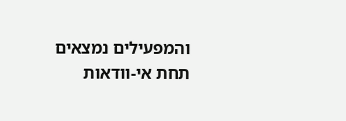והמפעילים נמצאים תחת אי-וודאות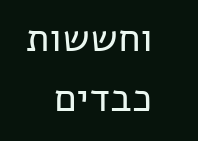וחששות כבדים